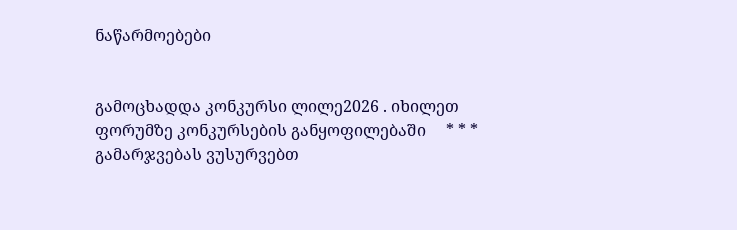ნაწარმოებები


გამოცხადდა კონკურსი ლილე2026 . იხილეთ ფორუმზე კონკურსების განყოფილებაში     * * *     გამარჯვებას ვუსურვებთ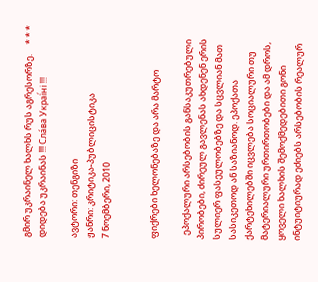გმირ უკრაინელ ხალხს რუს აგრესორზე.     * * *     დიდება უკრაინას !!! Сла́ва Украї́ні !!!

ავტორი: თენგიზი
ჟანრი: კრიტიკა-პუბლიცისტიკა
7 ნოემბერი, 2010


ფიქრები ხელონებაზე და არა მარტო

  ეპოქალური არსებობის განსაკუთრებული პირობები, ძირეულ გავლენას ახდენენ ერის სულიერ ფასეულობებზე და სცვლიან მათ სასიკეთოდ ან საზიანოდ. ეპოქათა ქარტეხილებში იცვლება სოციალური თუ მატერიალური ურთირთობები და ამ დროს, ყოველი ხალხის შემოქმედებითი გონი ინტუიტიურად ეძიებს არსებობის რეალურ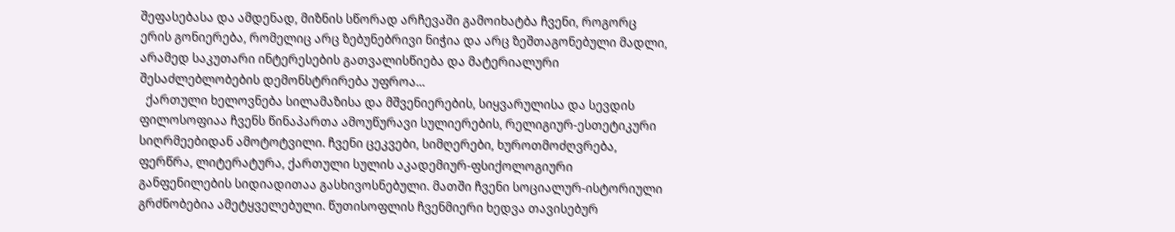შეფასებასა და ამდენად, მიზნის სწორად არჩევაში გამოიხატბა ჩვენი, როგორც ერის გონიერება, რომელიც არც ზებუნებრივი ნიჭია და არც ზეშთაგონებული მადლი, არამედ საკუთარი ინტერესების გათვალისწიება და მატერიალური შესაძლებლობების დემონსტრირება უფროა...
  ქართული ხელოვნება სილამაზისა და მშვენიერების, სიყვარულისა და სევდის ფილოსოფიაა ჩვენს წინაპართა ამოუწურავი სულიერების, რელიგიურ-ესთეტიკური სიღრმეებიდან ამოტოტვილი. ჩვენი ცეკვები, სიმღერები, ხუროთმოძღვრება, ფერწრა, ლიტერატურა, ქართული სულის აკადემიურ-ფსიქოლოგიური განფენილების სიდიადითაა გასხივოსნებული. მათში ჩვენი სოციალურ-ისტორიული გრძნობებია ამეტყველებული. წუთისოფლის ჩვენმიერი ხედვა თავისებურ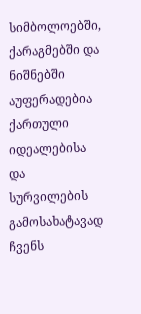სიმბოლოებში, ქარაგმებში და ნიშნებში აუფერადებია ქართული იდეალებისა და სურვილების გამოსახატავად ჩვენს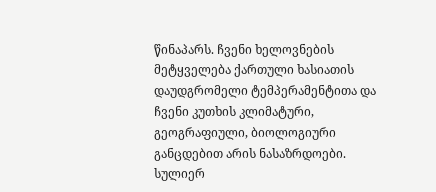წინაპარს. ჩვენი ხელოვნების მეტყველება ქართული ხასიათის დაუდგრომელი ტემპერამენტითა და ჩვენი კუთხის კლიმატური, გეოგრაფიული, ბიოლოგიური განცდებით არის ნასაზრდოები. სულიერ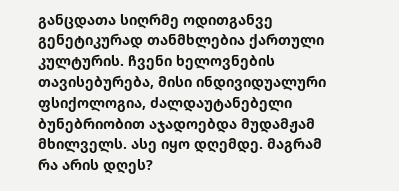განცდათა სიღრმე ოდითგანვე გენეტიკურად თანმხლებია ქართული კულტურის. ჩვენი ხელოვნების თავისებურება, მისი ინდივიდუალური ფსიქოლოგია, ძალდაუტანებელი ბუნებრიობით აჯადოებდა მუდამჟამ მხილველს. ასე იყო დღემდე. მაგრამ რა არის დღეს?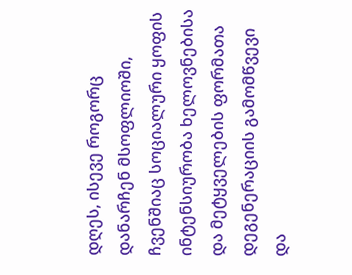დღეს, ისევე როგორც დანარჩენ მსოფლიოში, ჩვენშიაც სოციალური ყოფის ინტენსიურობა ხელოვნებისა და მეტყველების ფორმათა დეგენერაციის გამომწვევი და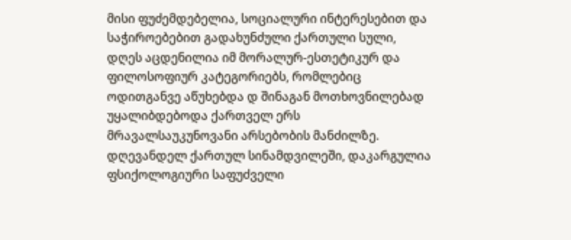მისი ფუძემდებელია, სოციალური ინტერესებით და საჭიროებებით გადახუნძული ქართული სული, დღეს აცდენილია იმ მორალურ-ესთეტიკურ და ფილოსოფიურ კატეგორიებს, რომლებიც ოდითგანვე აწუხებდა დ შინაგან მოთხოვნილებად უყალიბდებოდა ქართველ ერს მრავალსაუკუნოვანი არსებობის მანძილზე. დღევანდელ ქართულ სინამდვილეში, დაკარგულია ფსიქოლოგიური საფუძველი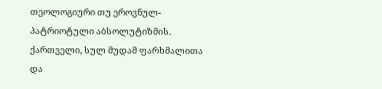თეოლოგიური თუ ეროვნულ-პატრიოტული აბსოლუტიზმის. ქართველი, სულ მუდამ ფარხმალითა და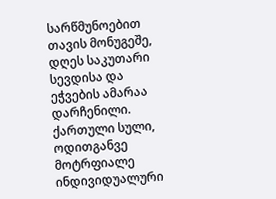სარწმუნოებით თავის მონუგეშე, დღეს საკუთარი სევდისა და ეჭვების ამარაა დარჩენილი. ქართული სული, ოდითგანვე მოტრფიალე ინდივიდუალური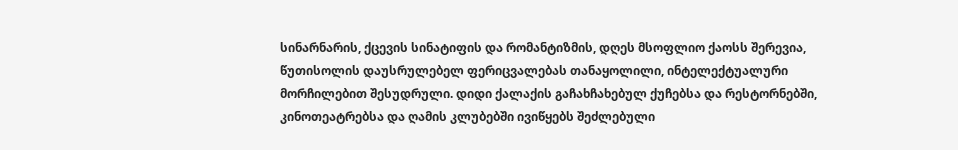სინარნარის, ქცევის სინატიფის და რომანტიზმის, დღეს მსოფლიო ქაოსს შერევია, წუთისოლის დაუსრულებელ ფერიცვალებას თანაყოლილი, ინტელექტუალური მორჩილებით შესუდრული. დიდი ქალაქის გაჩახჩახებულ ქუჩებსა და რესტორნებში, კინოთეატრებსა და ღამის კლუბებში ივიწყებს შეძლებული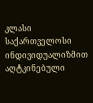კლასი საქართველოსი ინდივიდუალიზმით აღტკინებული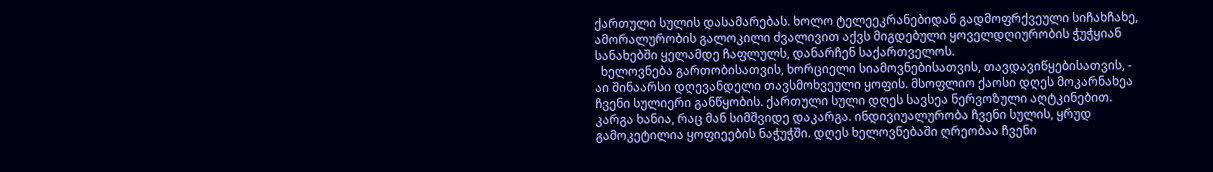ქართული სულის დასამარებას. ხოლო ტელეეკრანებიდან გადმოფრქვეული სიჩახჩახე, ამორალურობის გალოკილი ძვალივით აქვს მიგდებული ყოველდღიურობის ჭუჭყიან სანახებში ყელამდე ჩაფლულს, დანარჩენ საქართველოს.
  ხელოვნება გართობისათვის, ხორციელი სიამოვნებისათვის, თავდავიწყებისათვის, - აი შინაარსი დღევანდელი თავსმოხვეული ყოფის. მსოფლიო ქაოსი დღეს მოკარნახეა ჩვენი სულიერი განწყობის. ქართული სული დღეს სავსეა ნერვოზული აღტკინებით. კარგა ხანია, რაც მან სიმშვიდე დაკარგა. ინდივიუალურობა ჩვენი სულის, ყრუდ გამოკეტილია ყოფიეების ნაჭუჭში. დღეს ხელოვნებაში ღრეობაა ჩვენი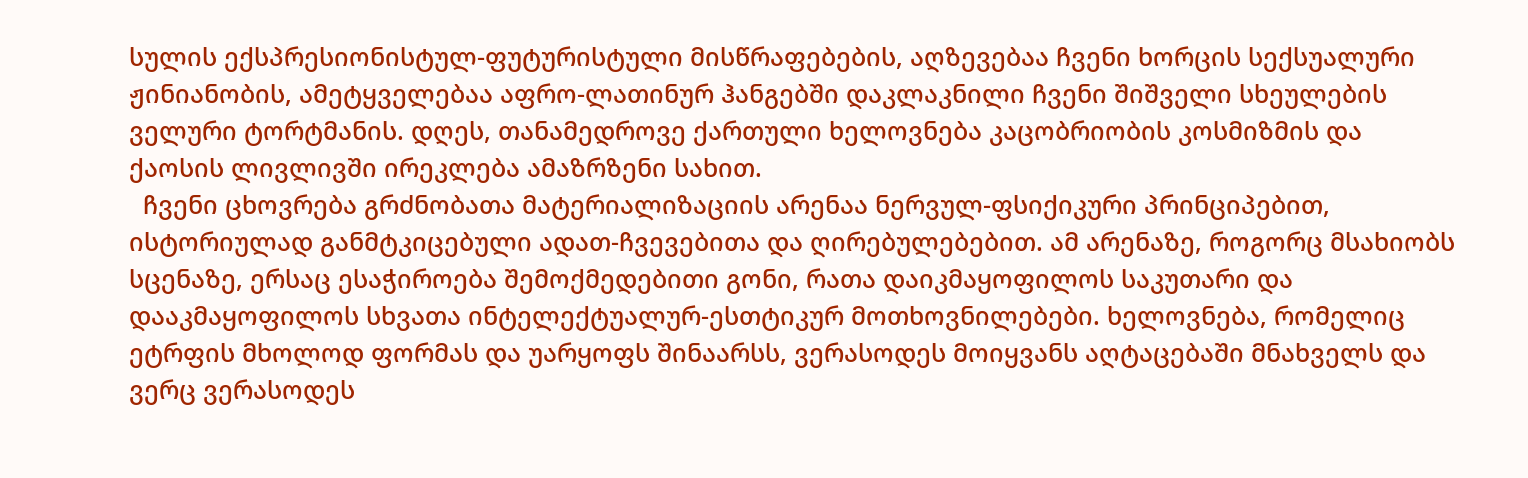სულის ექსპრესიონისტულ-ფუტურისტული მისწრაფებების, აღზევებაა ჩვენი ხორცის სექსუალური ჟინიანობის, ამეტყველებაა აფრო-ლათინურ ჰანგებში დაკლაკნილი ჩვენი შიშველი სხეულების ველური ტორტმანის. დღეს, თანამედროვე ქართული ხელოვნება კაცობრიობის კოსმიზმის და ქაოსის ლივლივში ირეკლება ამაზრზენი სახით.
  ჩვენი ცხოვრება გრძნობათა მატერიალიზაციის არენაა ნერვულ-ფსიქიკური პრინციპებით, ისტორიულად განმტკიცებული ადათ-ჩვევებითა და ღირებულებებით. ამ არენაზე, როგორც მსახიობს სცენაზე, ერსაც ესაჭიროება შემოქმედებითი გონი, რათა დაიკმაყოფილოს საკუთარი და დააკმაყოფილოს სხვათა ინტელექტუალურ-ესთტიკურ მოთხოვნილებები. ხელოვნება, რომელიც ეტრფის მხოლოდ ფორმას და უარყოფს შინაარსს, ვერასოდეს მოიყვანს აღტაცებაში მნახველს და ვერც ვერასოდეს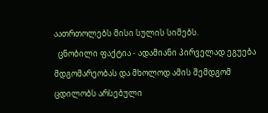აათრთოლებს მისი სულის სიმებს.
  ცნობილი ფაქტია - ადამიანი პირველად ეგუება მდგომარეობას და მხოლოდ ამის შემდგომ ცდილობს არსებული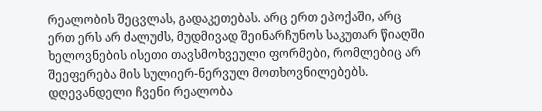რეალობის შეცვლას, გადაკეთებას. არც ერთ ეპოქაში, არც ერთ ერს არ ძალუძს, მუდმივად შეინარჩუნოს საკუთარ წიაღში ხელოვნების ისეთი თავსმოხვეული ფორმები, რომლებიც არ შეეფერება მის სულიერ-ნერვულ მოთხოვნილებებს. დღევანდელი ჩვენი რეალობა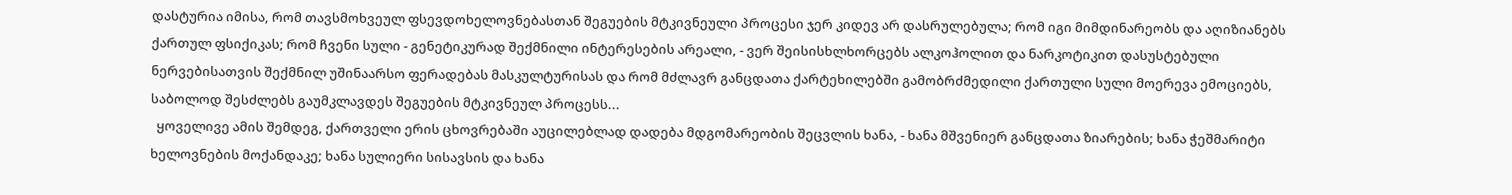დასტურია იმისა, რომ თავსმოხვეულ ფსევდოხელოვნებასთან შეგუების მტკივნეული პროცესი ჯერ კიდევ არ დასრულებულა; რომ იგი მიმდინარეობს და აღიზიანებს ქართულ ფსიქიკას; რომ ჩვენი სული - გენეტიკურად შექმნილი ინტერესების არეალი, - ვერ შეისისხლხორცებს ალკოჰოლით და ნარკოტიკით დასუსტებული ნერვებისათვის შექმნილ უშინაარსო ფერადებას მასკულტურისას და რომ მძლავრ განცდათა ქარტეხილებში გამობრძმედილი ქართული სული მოერევა ემოციებს, საბოლოდ შესძლებს გაუმკლავდეს შეგუების მტკივნეულ პროცესს...
  ყოველივე ამის შემდეგ, ქართველი ერის ცხოვრებაში აუცილებლად დადება მდგომარეობის შეცვლის ხანა, - ხანა მშვენიერ განცდათა ზიარების; ხანა ჭეშმარიტი ხელოვნების მოქანდაკე; ხანა სულიერი სისავსის და ხანა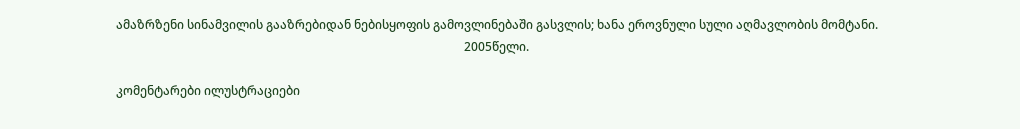ამაზრზენი სინამვილის გააზრებიდან ნებისყოფის გამოვლინებაში გასვლის; ხანა ეროვნული სული აღმავლობის მომტანი.
                                                                                                                    2005წელი.

კომენტარები ილუსტრაციები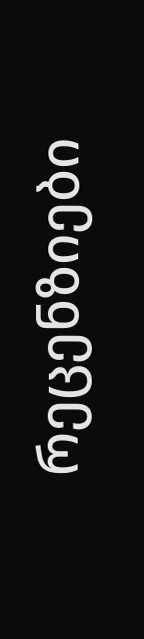რეცენზიები